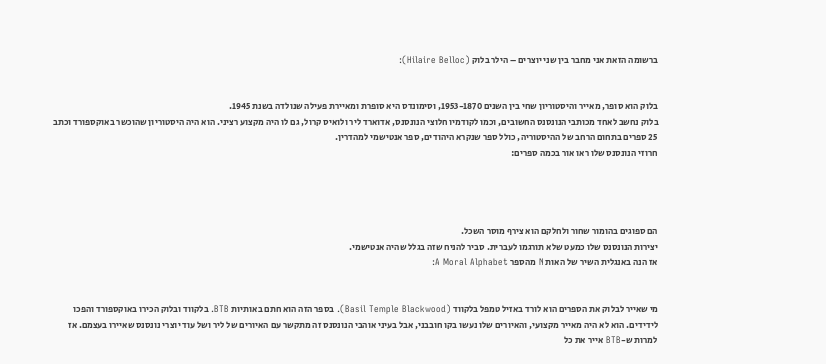ברשומה הזאת אני מחבר בין שני יוצרים – הילר בלוק (Hilaire Belloc):


בלוק הוא סופר, מאייר והיסטוריון שחי בין השנים 1953-1870, וסימונדס היא סופרת ומאיירת פעילה שנולדה בשנת 1945.
בלוק נחשב לאחד מכותבי הנונסנס החשובים, וכמו לקודמיו חלוצי הנונסנס, אדוארד ליר ולואיס קרול, גם לו היה מקצוע רציני. הוא היה היסטוריון שהוכשר באוקספורד וכתב 25 ספרים בתחום הרחב של ההיסטוריה, כולל ספר שנקרא היהודים, ספר אנטישמי למהדרין.
חרוזי הנונסנס שלו ראו אור בכמה ספרים:




הם ספוגים בהומור שחור ולחלקם הוא צירף מוסר השכל.
יצירות הנונסנס שלו כמעט שלא תורגמו לעברית. סביר להניח שזה בגלל שהיה אנטישמי.
אז הנה באנגלית השיר של האות N מהספר A Moral Alphabet:


מי שאייר לבלוק את הספרים הוא לורד באזיל טמפל בלקווד (Basil Temple Blackwood). בספר הזה הוא חתם באותיות BTB. בלקווד ובלוק הכירו באוקספורד והפכו לידידים. הוא לא היה מאייר מקצועי, והאיורים שלו נעשו בקו חובבני, אבל בעיני אוהבי הנונסנס זה מתקשר עם האיורים של ליר ושל עוד יוצרי נונסנס שאיירו בעצמם. אז למרות ש-BTB אייר את כל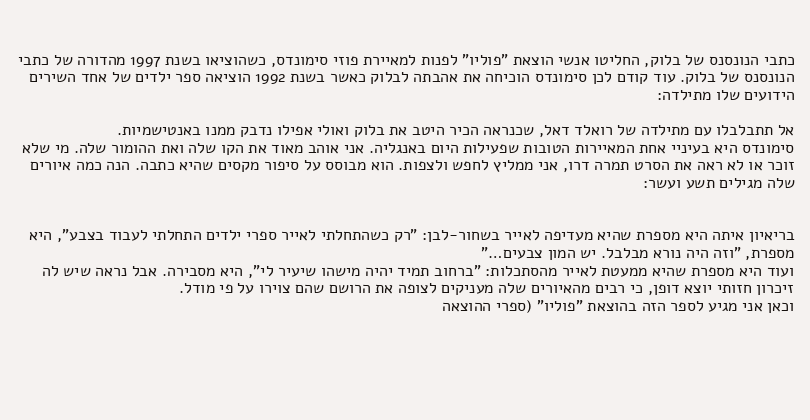כתבי הנונסנס של בלוק, החליטו אנשי הוצאת "פוליו" לפנות למאיירת פוזי סימונדס, כשהוציאו בשנת 1997 מהדורה של כתבי הנונסנס של בלוק. עוד קודם לכן סימונדס הוכיחה את אהבתה לבלוק כאשר בשנת 1992 הוציאה ספר ילדים של אחד השירים הידועים שלו מתילדה:

אל תתבלבלו עם מתילדה של רואלד דאל, שכנראה הכיר היטב את בלוק ואולי אפילו נדבק ממנו באנטישמיות.
סימונדס היא בעיניי אחת המאיירות הטובות שפעילות היום באנגליה. אני אוהב מאוד את הקו שלה ואת ההומור שלה. מי שלא זוכר או לא ראה את הסרט תמרה דרו, אני ממליץ לחפש ולצפות. הוא מבוסס על סיפור מקסים שהיא כתבה. הנה כמה איורים שלה מגילים תשע ועשר:


בריאיון איתה היא מספרת שהיא מעדיפה לאייר בשחור-לבן: "רק כשהתחלתי לאייר ספרי ילדים התחלתי לעבוד בצבע", היא מספרת, "וזה היה נורא מבלבל. יש המון צבעים…"
ועוד היא מספרת שהיא ממעטת לאייר מהסתכלות: "ברחוב תמיד יהיה מישהו שיעיר לי", היא מסבירה. אבל נראה שיש לה זיכרון חזותי יוצא דופן, כי רבים מהאיורים שלה מעניקים לצופה את הרושם שהם צוירו על פי מודל.
וכאן אני מגיע לספר הזה בהוצאת "פוליו" (ספרי ההוצאה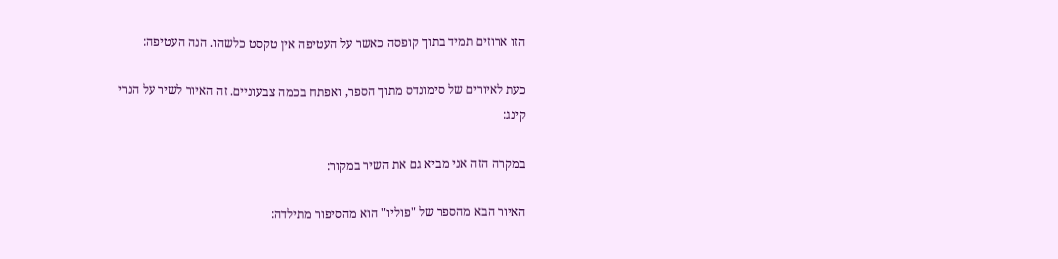הזו ארוזים תמיד בתוך קופסה כאשר על העטיפה אין טקסט כלשהו. הנה העטיפה:

כעת לאיורים של סימונדס מתוך הספר, ואפתח בכמה צבעוניים. זה האיור לשיר על הנרי קינג:

במקרה הזה אני מביא גם את השיר במקור:

האיור הבא מהספר של "פוליו" הוא מהסיפור מתילדה: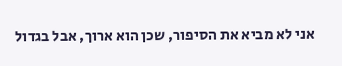אני לא מביא את הסיפור, שכן הוא ארוך, אבל בגדול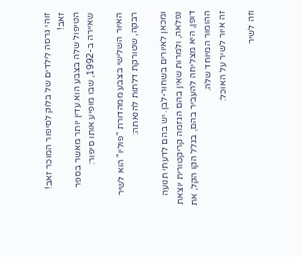זוהי גרסה לילדים של בלוק לסיפור המוכר זאב! זאב!
הטיפול שלה בצבע הוא עדין יותר מאשר בספר שאיירה ב-1992, שבו מופיע אותו סיפור:

האיור השלישי בצבע ממהדורת "פוליו" הוא לשיר רבקה, שטורקת דלתות להנאתה:

ומכאן לאיורים בשחור-לבן. יש בהם לדעתי תנועה נפלאה, ולמרות שאין בהם הגזמה קריקטורית יוצאת דופן, היא מצליחה להעביר בהם, בגלל הקו הקל, את ההומור המיוחד שלה.
זה איור לשיר על האוכל:

וזה לשיר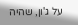על ג'ון, שהיה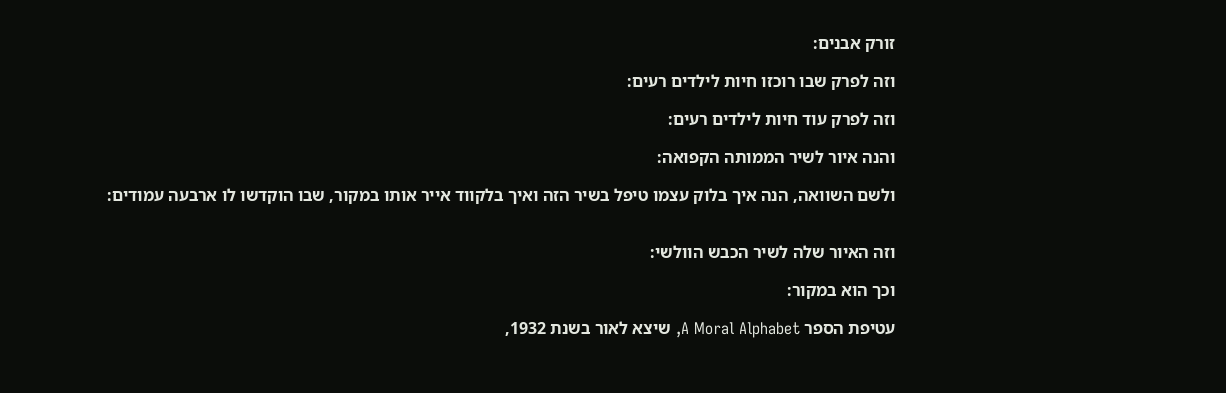זורק אבנים:

וזה לפרק שבו רוכזו חיות לילדים רעים:

וזה לפרק עוד חיות לילדים רעים:

והנה איור לשיר הממותה הקפואה:

ולשם השוואה, הנה איך בלוק עצמו טיפל בשיר הזה ואיך בלקווד אייר אותו במקור, שבו הוקדשו לו ארבעה עמודים:


וזה האיור שלה לשיר הכבש הוולשי:

וכך הוא במקור:

עטיפת הספר A Moral Alphabet, שיצא לאור בשנת 1932,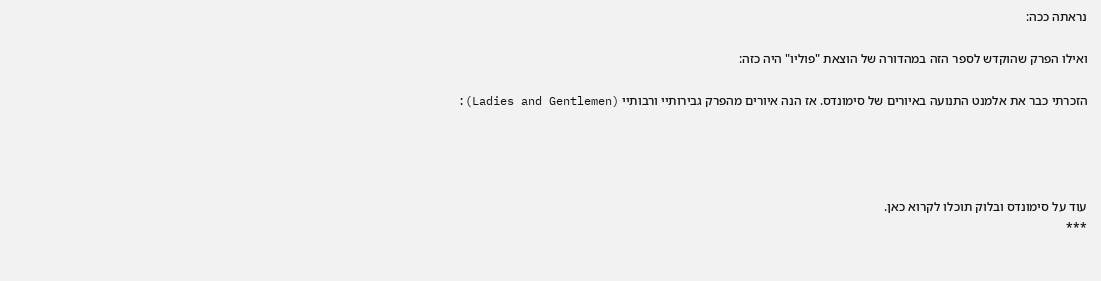נראתה ככה:

ואילו הפרק שהוקדש לספר הזה במהדורה של הוצאת "פוליו" היה כזה:

הזכרתי כבר את אלמנט התנועה באיורים של סימונדס. אז הנה איורים מהפרק גבירותיי ורבותיי (Ladies and Gentlemen):




עוד על סימונדס ובלוק תוכלו לקרוא כאן.
***